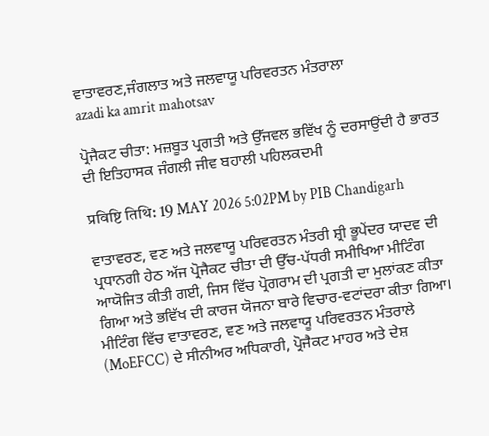ਵਾਤਾਵਰਣ,ਜੰਗਲਾਤ ਅਤੇ ਜਲਵਾਯੂ ਪਰਿਵਰਤਨ ਮੰਤਰਾਲਾ
azadi ka amrit mahotsav

ਪ੍ਰੋਜੈਕਟ ਚੀਤਾ: ਮਜ਼ਬੂਤ ਪ੍ਰਗਤੀ ਅਤੇ ਉੱਜਵਲ ਭਵਿੱਖ ਨੂੰ ਦਰਸਾਉਂਦੀ ਹੈ ਭਾਰਤ ਦੀ ਇਤਿਹਾਸਕ ਜੰਗਲੀ ਜੀਵ ਬਹਾਲੀ ਪਹਿਲਕਦਮੀ

प्रविष्टि तिथि: 19 MAY 2026 5:02PM by PIB Chandigarh

ਵਾਤਾਵਰਣ, ਵਣ ਅਤੇ ਜਲਵਾਯੂ ਪਰਿਵਰਤਨ ਮੰਤਰੀ ਸ਼੍ਰੀ ਭੂਪੇਂਦਰ ਯਾਦਵ ਦੀ ਪ੍ਰਧਾਨਗੀ ਹੇਠ ਅੱਜ ਪ੍ਰੋਜੈਕਟ ਚੀਤਾ ਦੀ ਉੱਚ-ਪੱਧਰੀ ਸਮੀਖਿਆ ਮੀਟਿੰਗ ਆਯੋਜਿਤ ਕੀਤੀ ਗਈ, ਜਿਸ ਵਿੱਚ ਪ੍ਰੋਗਰਾਮ ਦੀ ਪ੍ਰਗਤੀ ਦਾ ਮੁਲਾਂਕਣ ਕੀਤਾ ਗਿਆ ਅਤੇ ਭਵਿੱਖ ਦੀ ਕਾਰਜ ਯੋਜਨਾ ਬਾਰੇ ਵਿਚਾਰ-ਵਟਾਂਦਰਾ ਕੀਤਾ ਗਿਆ। ਮੀਟਿੰਗ ਵਿੱਚ ਵਾਤਾਵਰਣ, ਵਣ ਅਤੇ ਜਲਵਾਯੂ ਪਰਿਵਰਤਨ ਮੰਤਰਾਲੇ (MoEFCC) ਦੇ ਸੀਨੀਅਰ ਅਧਿਕਾਰੀ, ਪ੍ਰੋਜੈਕਟ ਮਾਹਰ ਅਤੇ ਦੇਸ਼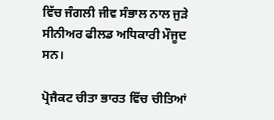ਵਿੱਚ ਜੰਗਲੀ ਜੀਵ ਸੰਭਾਲ ਨਾਲ ਜੁੜੇ ਸੀਨੀਅਰ ਫੀਲਡ ਅਧਿਕਾਰੀ ਮੌਜੂਦ ਸਨ।

ਪ੍ਰੋਜੈਕਟ ਚੀਤਾ ਭਾਰਤ ਵਿੱਚ ਚੀਤਿਆਂ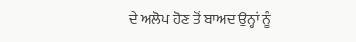ਦੇ ਅਲੋਪ ਹੋਣ ਤੋਂ ਬਾਅਦ ਉਨ੍ਹਾਂ ਨੂੰ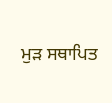ਮੁੜ ਸਥਾਪਿਤ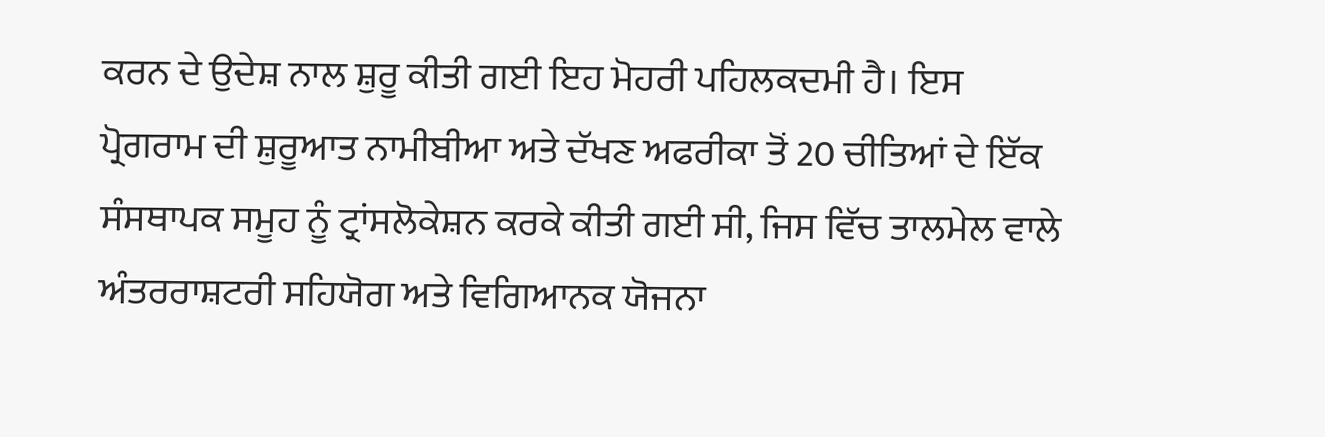ਕਰਨ ਦੇ ਉਦੇਸ਼ ਨਾਲ ਸ਼ੁਰੂ ਕੀਤੀ ਗਈ ਇਹ ਮੋਹਰੀ ਪਹਿਲਕਦਮੀ ਹੈ। ਇਸ ਪ੍ਰੋਗਰਾਮ ਦੀ ਸ਼ੁਰੂਆਤ ਨਾਮੀਬੀਆ ਅਤੇ ਦੱਖਣ ਅਫਰੀਕਾ ਤੋਂ 20 ਚੀਤਿਆਂ ਦੇ ਇੱਕ ਸੰਸਥਾਪਕ ਸਮੂਹ ਨੂੰ ਟ੍ਰਾਂਸਲੋਕੇਸ਼ਨ ਕਰਕੇ ਕੀਤੀ ਗਈ ਸੀ, ਜਿਸ ਵਿੱਚ ਤਾਲਮੇਲ ਵਾਲੇ ਅੰਤਰਰਾਸ਼ਟਰੀ ਸਹਿਯੋਗ ਅਤੇ ਵਿਗਿਆਨਕ ਯੋਜਨਾ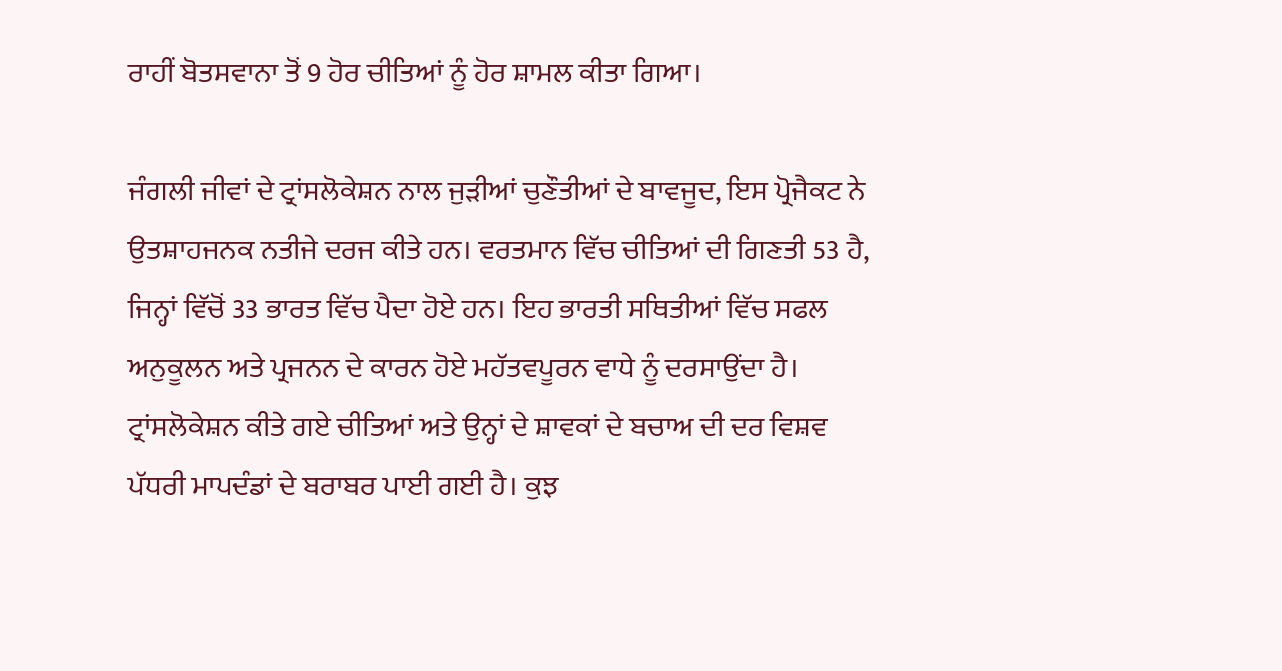ਰਾਹੀਂ ਬੋਤਸਵਾਨਾ ਤੋਂ 9 ਹੋਰ ਚੀਤਿਆਂ ਨੂੰ ਹੋਰ ਸ਼ਾਮਲ ਕੀਤਾ ਗਿਆ।

ਜੰਗਲੀ ਜੀਵਾਂ ਦੇ ਟ੍ਰਾਂਸਲੋਕੇਸ਼ਨ ਨਾਲ ਜੁੜੀਆਂ ਚੁਣੌਤੀਆਂ ਦੇ ਬਾਵਜੂਦ, ਇਸ ਪ੍ਰੋਜੈਕਟ ਨੇ ਉਤਸ਼ਾਹਜਨਕ ਨਤੀਜੇ ਦਰਜ ਕੀਤੇ ਹਨ। ਵਰਤਮਾਨ ਵਿੱਚ ਚੀਤਿਆਂ ਦੀ ਗਿਣਤੀ 53 ਹੈ, ਜਿਨ੍ਹਾਂ ਵਿੱਚੋਂ 33 ਭਾਰਤ ਵਿੱਚ ਪੈਦਾ ਹੋਏ ਹਨ। ਇਹ ਭਾਰਤੀ ਸਥਿਤੀਆਂ ਵਿੱਚ ਸਫਲ ਅਨੁਕੂਲਨ ਅਤੇ ਪ੍ਰਜਨਨ ਦੇ ਕਾਰਨ ਹੋਏ ਮਹੱਤਵਪੂਰਨ ਵਾਧੇ ਨੂੰ ਦਰਸਾਉਂਦਾ ਹੈ। ਟ੍ਰਾਂਸਲੋਕੇਸ਼ਨ ਕੀਤੇ ਗਏ ਚੀਤਿਆਂ ਅਤੇ ਉਨ੍ਹਾਂ ਦੇ ਸ਼ਾਵਕਾਂ ਦੇ ਬਚਾਅ ਦੀ ਦਰ ਵਿਸ਼ਵ ਪੱਧਰੀ ਮਾਪਦੰਡਾਂ ਦੇ ਬਰਾਬਰ ਪਾਈ ਗਈ ਹੈ। ਕੁਝ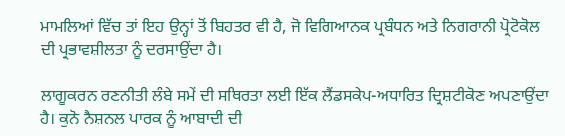ਮਾਮਲਿਆਂ ਵਿੱਚ ਤਾਂ ਇਹ ਉਨ੍ਹਾਂ ਤੋਂ ਬਿਹਤਰ ਵੀ ਹੈ, ਜੋ ਵਿਗਿਆਨਕ ਪ੍ਰਬੰਧਨ ਅਤੇ ਨਿਗਰਾਨੀ ਪ੍ਰੋਟੋਕੋਲ ਦੀ ਪ੍ਰਭਾਵਸ਼ੀਲਤਾ ਨੂੰ ਦਰਸਾਉਂਦਾ ਹੈ।

ਲਾਗੂਕਰਨ ਰਣਨੀਤੀ ਲੰਬੇ ਸਮੇਂ ਦੀ ਸਥਿਰਤਾ ਲਈ ਇੱਕ ਲੈਂਡਸਕੇਪ-ਅਧਾਰਿਤ ਦ੍ਰਿਸ਼ਟੀਕੋਣ ਅਪਣਾਉਂਦਾ ਹੈ। ਕੁਨੋ ਨੈਸ਼ਨਲ ਪਾਰਕ ਨੂੰ ਆਬਾਦੀ ਦੀ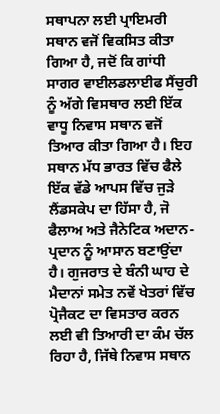ਸਥਾਪਨਾ ਲਈ ਪ੍ਰਾਇਮਰੀ ਸਥਾਨ ਵਜੋਂ ਵਿਕਸਿਤ ਕੀਤਾ ਗਿਆ ਹੈ, ਜਦੋਂ ਕਿ ਗਾਂਧੀ ਸਾਗਰ ਵਾਈਲਡਲਾਈਫ ਸੈਂਚੁਰੀ ਨੂੰ ਅੱਗੇ ਵਿਸਥਾਰ ਲਈ ਇੱਕ ਵਾਧੂ ਨਿਵਾਸ ਸਥਾਨ ਵਜੋਂ ਤਿਆਰ ਕੀਤਾ ਗਿਆ ਹੈ। ਇਹ ਸਥਾਨ ਮੱਧ ਭਾਰਤ ਵਿੱਚ ਫੈਲੇ ਇੱਕ ਵੱਡੇ ਆਪਸ ਵਿੱਚ ਜੁੜੇ ਲੈਂਡਸਕੇਪ ਦਾ ਹਿੱਸਾ ਹੈ, ਜੋ ਫੈਲਾਅ ਅਤੇ ਜੈਨੇਟਿਕ ਅਦਾਨ-ਪ੍ਰਦਾਨ ਨੂੰ ਆਸਾਨ ਬਣਾਉਂਦਾ ਹੈ। ਗੁਜਰਾਤ ਦੇ ਬੰਨੀ ਘਾਹ ਦੇ ਮੈਦਾਨਾਂ ਸਮੇਤ ਨਵੇਂ ਖੇਤਰਾਂ ਵਿੱਚ ਪ੍ਰੋਜੈਕਟ ਦਾ ਵਿਸਤਾਰ ਕਰਨ ਲਈ ਵੀ ਤਿਆਰੀ ਦਾ ਕੰਮ ਚੱਲ ਰਿਹਾ ਹੈ, ਜਿੱਥੇ ਨਿਵਾਸ ਸਥਾਨ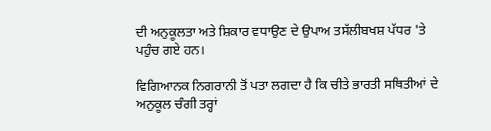ਦੀ ਅਨੁਕੂਲਤਾ ਅਤੇ ਸ਼ਿਕਾਰ ਵਧਾਉਣ ਦੇ ਉਪਾਅ ਤਸੱਲੀਬਖਸ਼ ਪੱਧਰ 'ਤੇ ਪਹੁੰਚ ਗਏ ਹਨ।

ਵਿਗਿਆਨਕ ਨਿਗਰਾਨੀ ਤੋਂ ਪਤਾ ਲਗਦਾ ਹੈ ਕਿ ਚੀਤੇ ਭਾਰਤੀ ਸਥਿਤੀਆਂ ਦੇ ਅਨੁਕੂਲ ਚੰਗੀ ਤਰ੍ਹਾਂ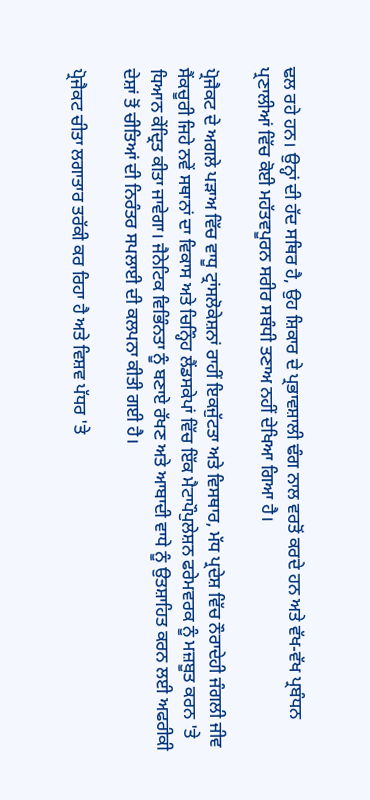ਢਲ ਰਹੇ ਹਨ। ਉਨ੍ਹਾਂ ਦੀ ਹੱਦ ਸਥਿਰ ਹੈ, ਉਹ ਸ਼ਿਕਾਰ ਦੇ ਪ੍ਰਭਾਵਸ਼ਾਲੀ ਢੰਗ ਨਾਲ ਵਰਤੋਂ ਕਰਦੇ ਹਨ ਅਤੇ ਵੱਖ-ਵੱਖ ਪ੍ਰਬੰਧਨ ਪ੍ਰਣਾਲੀਆਂ ਵਿੱਚ ਕੋਈ ਮਹੱਤਵਪੂਰਨ ਸਰੀਰ ਸਬੰਧੀ ਤਣਾਅ ਨਹੀਂ ਦੇਖਿਆ ਗਿਆ ਹੈ।

ਪ੍ਰੋਜੈਕਟ ਦੇ ਅਗਲੇ ਪੜਾਅ ਵਿੱਚ ਵਾਧੂ ਟ੍ਰਾਂਸਲੋਕੇਸ਼ਨਾਂ ਰਾਹੀਂ ਇਕਜੁੱਟਤਾ ਅਤੇ ਵਿਸਥਾਰ, ਮੱਧ ਪ੍ਰਦੇਸ਼ ਵਿੱਚ ਨੌਰਾਦੇਹੀ ਜੰਗਲੀ ਜੀਵ ਸੈਂਕਚੂਰੀ ਜਿਹੇ ਨਵੇਂ ਸਥਾਨਾਂ ਦਾ ਵਿਕਾਸ ਅਤੇ ਚਿਨ੍ਹਿੰਹ ਲੈਂਡਸਕੇਪਾਂ ਵਿੱਚ ਇੱਕ ਮੈਟਾਪੌਪੁਲੇਸ਼ਨ ਫਰੇਮਵਰਕ ਨੂੰ ਮਜ਼ਬੂਤ ਕਰਨ 'ਤੇ ਧਿਆਨ ਕੇਂਦ੍ਰਿਤ ਕੀਤਾ ਜਾਵੇਗਾ। ਜੈਨੇਟਿਕ ਵਿਭਿੰਨਤਾ ਨੂੰ ਬਣਾਏ ਰੱਖਣ ਅਤੇ ਆਬਾਦੀ ਵਾਧੇ ਨੂੰ ਉਤਸ਼ਾਹਿਤ ਕਰਨ ਲਈ ਅਫਰੀਕੀ ਦੇਸ਼ਾਂ ਤੋਂ ਚੀਤਿਆਂ ਦੀ ਨਿਰੰਤਰ ਸਪਲਾਈ ਦੀ ਕਲਪਨਾ ਕੀਤੀ ਗਈ ਹੈ।

ਪ੍ਰੋਜੈਕਟ ਚੀਤਾ ਲਗਾਤਾਰ ਤਰੱਕੀ ਕਰ ਰਿਹਾ ਹੈ ਅਤੇ ਵਿਸ਼ਵ ਪੱਧਰ 'ਤੇ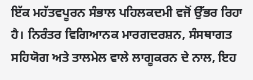ਇੱਕ ਮਹੱਤਵਪੂਰਨ ਸੰਭਾਲ ਪਹਿਲਕਦਮੀ ਵਜੋਂ ਉੱਭਰ ਰਿਹਾ ਹੈ। ਨਿਰੰਤਰ ਵਿਗਿਆਨਕ ਮਾਰਗਦਰਸ਼ਨ, ਸੰਸਥਾਗਤ ਸਹਿਯੋਗ ਅਤੇ ਤਾਲਮੇਲ ਵਾਲੇ ਲਾਗੂਕਰਨ ਦੇ ਨਾਲ, ਇਹ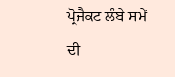ਪ੍ਰੋਜੈਕਟ ਲੰਬੇ ਸਮੇਂ ਦੀ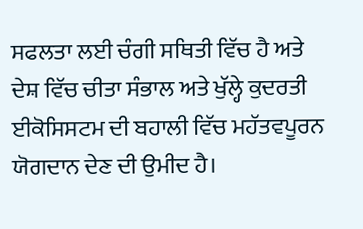ਸਫਲਤਾ ਲਈ ਚੰਗੀ ਸਥਿਤੀ ਵਿੱਚ ਹੈ ਅਤੇ ਦੇਸ਼ ਵਿੱਚ ਚੀਤਾ ਸੰਭਾਲ ਅਤੇ ਖੁੱਲ੍ਹੇ ਕੁਦਰਤੀ ਈਕੋਸਿਸਟਮ ਦੀ ਬਹਾਲੀ ਵਿੱਚ ਮਹੱਤਵਪੂਰਨ ਯੋਗਦਾਨ ਦੇਣ ਦੀ ਉਮੀਦ ਹੈ।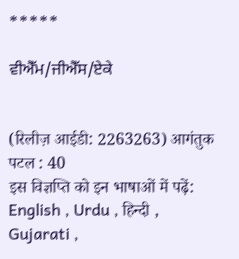*****

ਵੀਐੱਮ/ਜੀਐੱਸ/ਏਕੇ


(रिलीज़ आईडी: 2263263) आगंतुक पटल : 40
इस विज्ञप्ति को इन भाषाओं में पढ़ें: English , Urdu , हिन्दी , Gujarati ,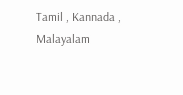Tamil , Kannada , Malayalam